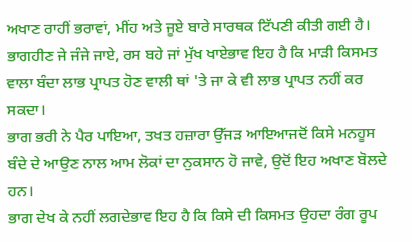ਅਖਾਣ ਰਾਹੀਂ ਭਰਾਵਾਂ, ਮੀਂਹ ਅਤੇ ਜੂਏ ਬਾਰੇ ਸਾਰਥਕ ਟਿੱਪਣੀ ਕੀਤੀ ਗਈ ਹੈ।
ਭਾਗਹੀਣ ਜੇ ਜੰਜੇ ਜਾਏ, ਰਸ ਬਹੇ ਜਾਂ ਮੁੱਖ ਖਾਏਭਾਵ ਇਹ ਹੈ ਕਿ ਮਾੜੀ ਕਿਸਮਤ ਵਾਲਾ ਬੰਦਾ ਲਾਭ ਪ੍ਰਾਪਤ ਹੋਣ ਵਾਲੀ ਥਾਂ 'ਤੇ ਜਾ ਕੇ ਵੀ ਲਾਭ ਪ੍ਰਾਪਤ ਨਹੀਂ ਕਰ ਸਕਦਾ।
ਭਾਗ ਭਰੀ ਨੇ ਪੈਰ ਪਾਇਆ, ਤਖਤ ਹਜ਼ਾਰਾ ਉੱਜੜ ਆਇਆਜਦੋਂ ਕਿਸੇ ਮਨਹੂਸ ਬੰਦੇ ਦੇ ਆਉਣ ਨਾਲ ਆਮ ਲੋਕਾਂ ਦਾ ਨੁਕਸਾਨ ਹੋ ਜਾਵੇ, ਉਦੋਂ ਇਹ ਅਖਾਣ ਬੋਲਦੇ ਹਨ।
ਭਾਗ ਦੇਖ ਕੇ ਨਹੀਂ ਲਗਦੇਭਾਵ ਇਹ ਹੈ ਕਿ ਕਿਸੇ ਦੀ ਕਿਸਮਤ ਉਹਦਾ ਰੰਗ ਰੂਪ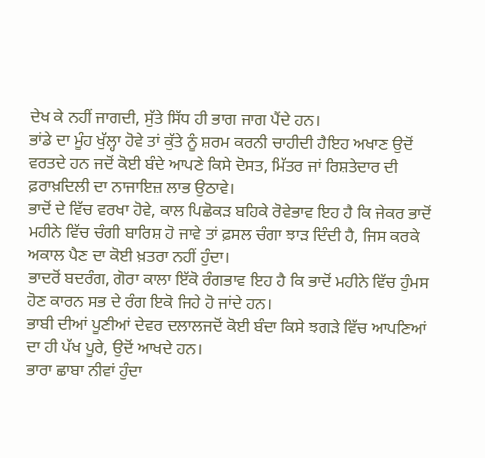ਦੇਖ ਕੇ ਨਹੀਂ ਜਾਗਦੀ, ਸੁੱਤੇ ਸਿੱਧ ਹੀ ਭਾਗ ਜਾਗ ਪੈਂਦੇ ਹਨ।
ਭਾਂਡੇ ਦਾ ਮੂੰਹ ਖੁੱਲ੍ਹਾ ਹੋਵੇ ਤਾਂ ਕੁੱਤੇ ਨੂੰ ਸ਼ਰਮ ਕਰਨੀ ਚਾਹੀਦੀ ਹੈਇਹ ਅਖਾਣ ਉਦੋਂ ਵਰਤਦੇ ਹਨ ਜਦੋਂ ਕੋਈ ਬੰਦੇ ਆਪਣੇ ਕਿਸੇ ਦੋਸਤ, ਮਿੱਤਰ ਜਾਂ ਰਿਸ਼ਤੇਦਾਰ ਦੀ ਫ਼ਰਾਖ਼ਦਿਲੀ ਦਾ ਨਾਜਾਇਜ਼ ਲਾਭ ਉਠਾਵੇ।
ਭਾਦੋਂ ਦੇ ਵਿੱਚ ਵਰਖਾ ਹੋਵੇ, ਕਾਲ ਪਿਛੋਕੜ ਬਹਿਕੇ ਰੋਵੇਭਾਵ ਇਹ ਹੈ ਕਿ ਜੇਕਰ ਭਾਦੋਂ ਮਹੀਨੇ ਵਿੱਚ ਚੰਗੀ ਬਾਰਿਸ਼ ਹੋ ਜਾਵੇ ਤਾਂ ਫ਼ਸਲ ਚੰਗਾ ਝਾੜ ਦਿੰਦੀ ਹੈ, ਜਿਸ ਕਰਕੇ ਅਕਾਲ ਪੈਣ ਦਾ ਕੋਈ ਖ਼ਤਰਾ ਨਹੀਂ ਹੁੰਦਾ।
ਭਾਦਰੋਂ ਬਦਰੰਗ, ਗੋਰਾ ਕਾਲਾ ਇੱਕੋ ਰੰਗਭਾਵ ਇਹ ਹੈ ਕਿ ਭਾਦੋਂ ਮਹੀਨੇ ਵਿੱਚ ਹੁੰਮਸ ਹੋਣ ਕਾਰਨ ਸਭ ਦੇ ਰੰਗ ਇਕੋ ਜਿਹੇ ਹੋ ਜਾਂਦੇ ਹਨ।
ਭਾਬੀ ਦੀਆਂ ਪੂਣੀਆਂ ਦੇਵਰ ਦਲਾਲਜਦੋਂ ਕੋਈ ਬੰਦਾ ਕਿਸੇ ਝਗੜੇ ਵਿੱਚ ਆਪਣਿਆਂ ਦਾ ਹੀ ਪੱਖ ਪੂਰੇ, ਉਦੋਂ ਆਖਦੇ ਹਨ।
ਭਾਰਾ ਛਾਬਾ ਨੀਵਾਂ ਹੁੰਦਾ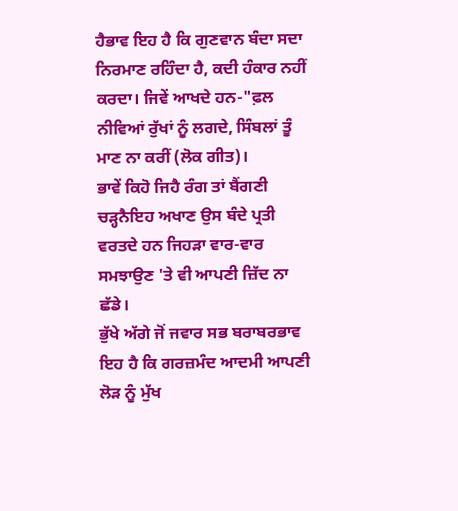ਹੈਭਾਵ ਇਹ ਹੈ ਕਿ ਗੁਣਵਾਨ ਬੰਦਾ ਸਦਾ ਨਿਰਮਾਣ ਰਹਿੰਦਾ ਹੈ, ਕਦੀ ਹੰਕਾਰ ਨਹੀਂ ਕਰਦਾ। ਜਿਵੇਂ ਆਖਦੇ ਹਨ-"ਫ਼ਲ ਨੀਵਿਆਂ ਰੁੱਖਾਂ ਨੂੰ ਲਗਦੇ, ਸਿੰਬਲਾਂ ਤੂੰ ਮਾਣ ਨਾ ਕਰੀਂ (ਲੋਕ ਗੀਤ)।
ਭਾਵੇਂ ਕਿਹੋ ਜਿਹੈ ਰੰਗ ਤਾਂ ਬੈਂਗਣੀ ਚੜ੍ਹਨੈਇਹ ਅਖਾਣ ਉਸ ਬੰਦੇ ਪ੍ਰਤੀ ਵਰਤਦੇ ਹਨ ਜਿਹੜਾ ਵਾਰ-ਵਾਰ ਸਮਝਾਉਣ 'ਤੇ ਵੀ ਆਪਣੀ ਜ਼ਿੱਦ ਨਾ ਛੱਡੇ।
ਭੁੱਖੇ ਅੱਗੇ ਜੋਂ ਜਵਾਰ ਸਭ ਬਰਾਬਰਭਾਵ ਇਹ ਹੈ ਕਿ ਗਰਜ਼ਮੰਦ ਆਦਮੀ ਆਪਣੀ ਲੋੜ ਨੂੰ ਮੁੱਖ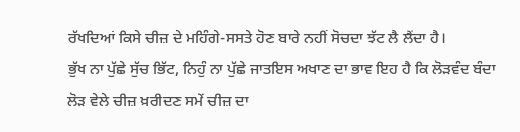ਰੱਖਦਿਆਂ ਕਿਸੇ ਚੀਜ਼ ਦੇ ਮਹਿੰਗੇ-ਸਸਤੇ ਹੋਣ ਬਾਰੇ ਨਹੀਂ ਸੋਚਦਾ ਝੱਟ ਲੈ ਲੈਂਦਾ ਹੈ।
ਭੁੱਖ ਨਾ ਪੁੱਛੇ ਸੁੱਚ ਭਿੱਟ, ਨਿਹੁੰ ਨਾ ਪੁੱਛੇ ਜਾਤਇਸ ਅਖਾਣ ਦਾ ਭਾਵ ਇਹ ਹੈ ਕਿ ਲੋੜਵੰਦ ਬੰਦਾ ਲੋੜ ਵੇਲੇ ਚੀਜ਼ ਖ਼ਰੀਦਣ ਸਮੇਂ ਚੀਜ਼ ਦਾ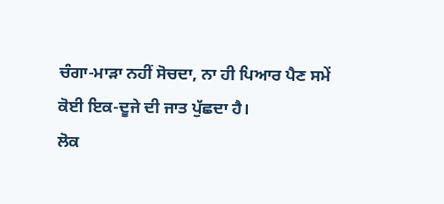ਚੰਗਾ-ਮਾੜਾ ਨਹੀਂ ਸੋਚਦਾ, ਨਾ ਹੀ ਪਿਆਰ ਪੈਣ ਸਮੇਂ ਕੋਈ ਇਕ-ਦੂਜੇ ਦੀ ਜਾਤ ਪੁੱਛਦਾ ਹੈ।
ਲੋਕ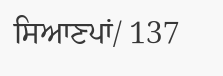ਸਿਆਣਪਾਂ/ 137